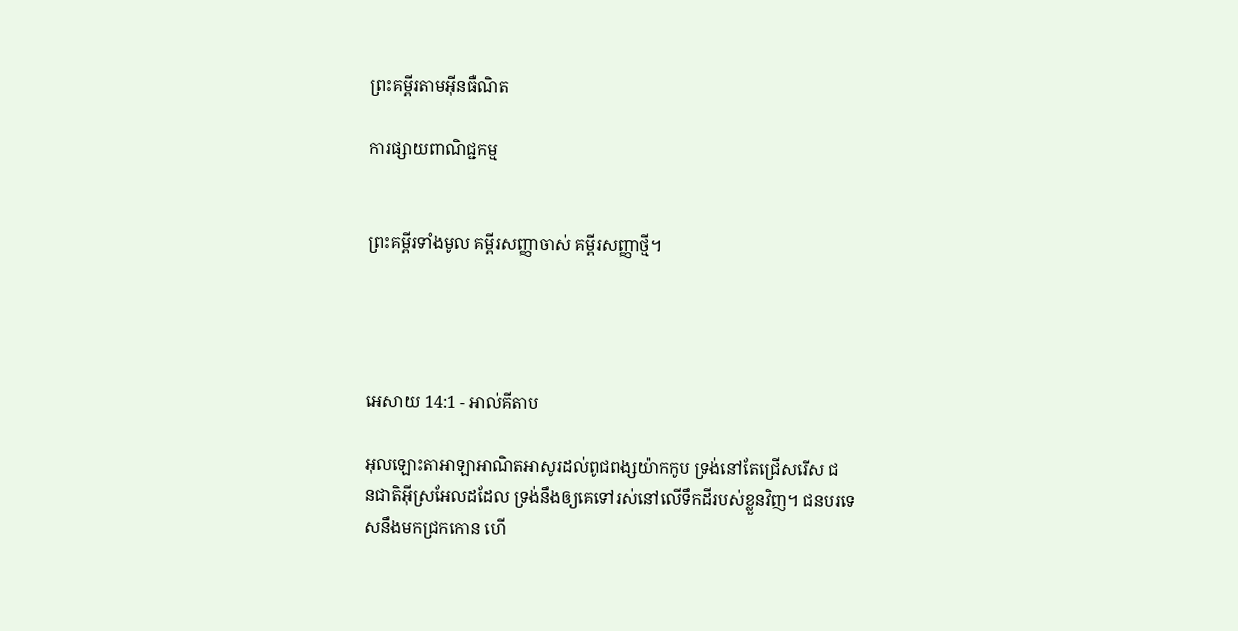ព្រះគម្ពីរតាមអ៊ីនធឺណិត

ការផ្សាយពាណិជ្ជកម្ម


ព្រះគម្ពីរទាំងមូល គម្ពីរសញ្ញាចាស់ គម្ពីរសញ្ញាថ្មី។




អេសាយ 14:1 - អាល់គីតាប

អុលឡោះ‌តាអាឡាអាណិត‌អាសូរដល់ពូជ‌ពង្សយ៉ាកកូប ទ្រង់នៅតែជ្រើសរើស ជន‌ជាតិអ៊ីស្រ‌អែលដដែល ទ្រង់នឹងឲ្យគេទៅរស់នៅលើទឹកដីរបស់ខ្លួនវិញ។ ជនបរទេសនឹងមកជ្រកកោន ហើ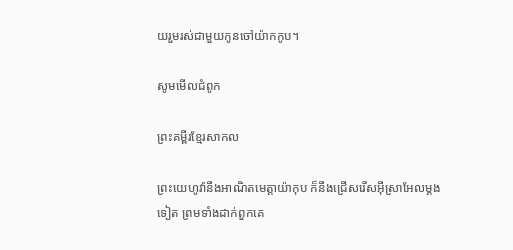យរួមរស់ជាមួយកូនចៅយ៉ាកកូប។

សូមមើលជំពូក

ព្រះគម្ពីរខ្មែរសាកល

ព្រះយេហូវ៉ានឹងអាណិតមេត្តាយ៉ាកុប ក៏នឹងជ្រើសរើសអ៊ីស្រាអែលម្ដងទៀត ព្រមទាំងដាក់ពួកគេ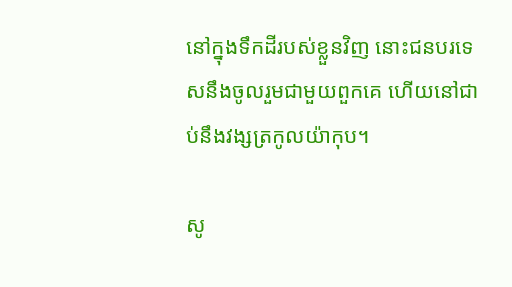នៅក្នុងទឹកដីរបស់ខ្លួនវិញ នោះជនបរទេសនឹងចូលរួមជាមួយពួកគេ ហើយនៅជាប់នឹងវង្សត្រកូលយ៉ាកុប។

សូ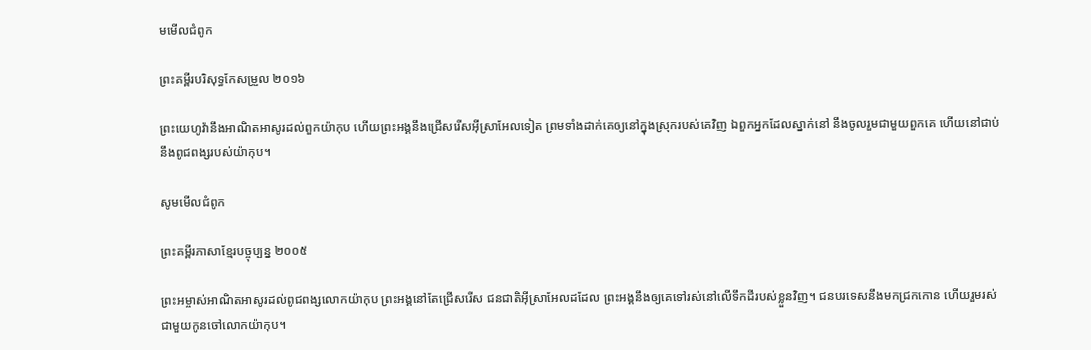មមើលជំពូក

ព្រះគម្ពីរបរិសុទ្ធកែសម្រួល ២០១៦

ព្រះ‌យេហូវ៉ានឹងអាណិតអាសូរដល់ពួកយ៉ាកុប ហើយព្រះ‌អង្គនឹងជ្រើសរើសអ៊ីស្រា‌អែលទៀត ព្រមទាំងដាក់គេឲ្យនៅក្នុងស្រុករបស់គេវិញ ឯពួកអ្នកដែលស្នាក់នៅ នឹងចូលរួមជា‌មួយពួកគេ ហើយនៅជាប់នឹងពូជពង្សរបស់យ៉ាកុប។

សូមមើលជំពូក

ព្រះគម្ពីរភាសាខ្មែរបច្ចុប្បន្ន ២០០៥

ព្រះ‌អម្ចាស់អាណិត‌អាសូរដល់ពូជ‌ពង្សលោកយ៉ាកុប ព្រះអង្គនៅតែជ្រើសរើស ជន‌ជាតិអ៊ីស្រា‌អែលដដែល ព្រះអង្គនឹងឲ្យគេទៅរស់នៅលើទឹកដីរបស់ខ្លួនវិញ។ ជនបរទេសនឹងមកជ្រកកោន ហើយរួមរស់ជាមួយកូនចៅលោកយ៉ាកុប។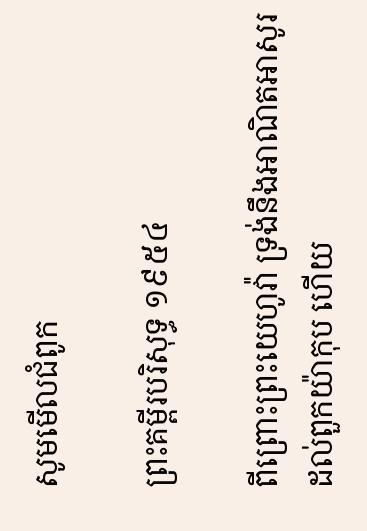សូមមើលជំពូក

ព្រះគម្ពីរបរិសុទ្ធ ១៩៥៤

ពីព្រោះព្រះ‌យេហូវ៉ា ទ្រង់នឹងអាណិត‌អាសូរដល់ពួកយ៉ាកុប ហើយ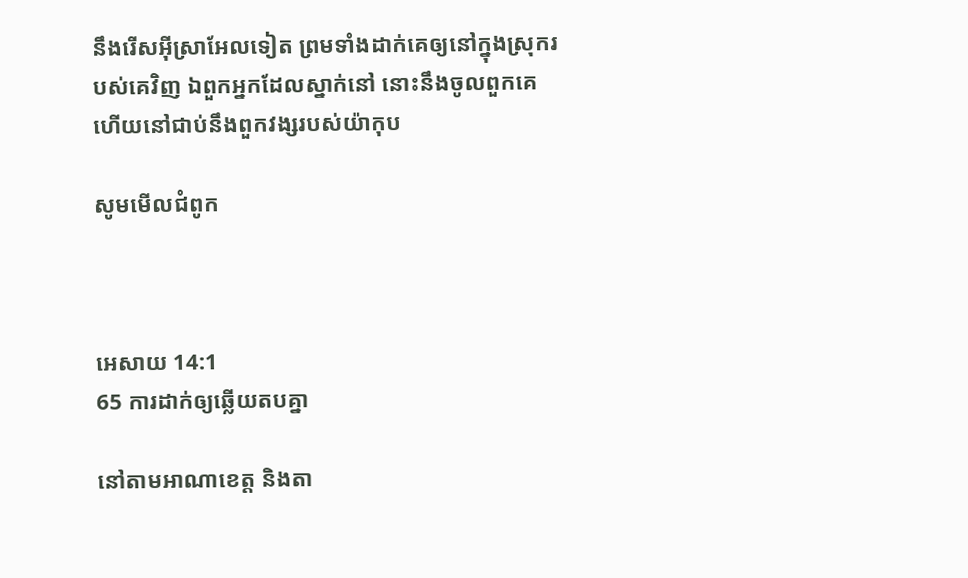នឹងរើសអ៊ីស្រាអែលទៀត ព្រមទាំងដាក់គេឲ្យនៅក្នុងស្រុករបស់គេវិញ ឯពួកអ្នកដែលស្នាក់នៅ នោះនឹងចូលពួកគេ ហើយនៅជាប់នឹងពួកវង្សរបស់យ៉ាកុប

សូមមើលជំពូក



អេសាយ 14:1
65 ការដាក់ឲ្យឆ្លើយតបគ្នា

នៅតាមអាណា‌ខេត្ត និងតា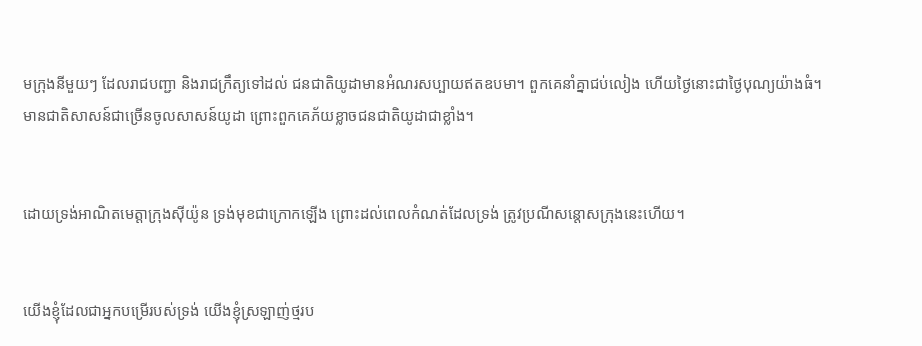មក្រុងនីមួយៗ ដែលរាជបញ្ជា និងរាជ‌ក្រឹត្យទៅដល់ ជន‌ជាតិយូដាមានអំណរសប្បាយឥតឧបមា។ ពួកគេនាំគ្នាជប់‌លៀង ហើយថ្ងៃនោះជាថ្ងៃបុណ្យយ៉ាងធំ។ មានជាតិសាសន៍ជាច្រើនចូលសាសន៍យូដា ព្រោះពួកគេភ័យខ្លាចជន‌ជាតិយូដាជាខ្លាំង។


ដោយទ្រង់អាណិតមេត្តាក្រុងស៊ីយ៉ូន ទ្រង់មុខជាក្រោកឡើង ព្រោះដល់ពេលកំណត់ដែលទ្រង់ ត្រូវប្រណី‌សន្ដោសក្រុងនេះហើយ។


យើងខ្ញុំដែលជាអ្នកបម្រើរបស់ទ្រង់ យើងខ្ញុំស្រឡាញ់ថ្មរប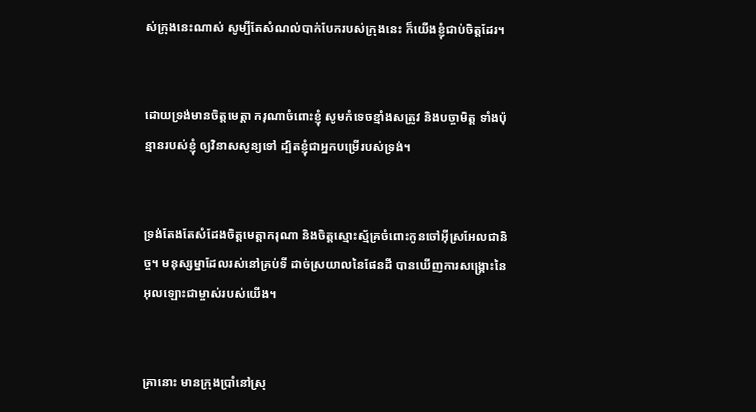ស់ក្រុងនេះណាស់ សូម្បីតែសំណល់បាក់បែករបស់ក្រុងនេះ ក៏យើងខ្ញុំជាប់ចិត្តដែរ។


ដោយទ្រង់មានចិត្តមេត្តា ករុណាចំពោះខ្ញុំ សូមកំទេចខ្មាំងសត្រូវ និងបច្ចា‌មិត្ត ទាំងប៉ុន្មានរបស់ខ្ញុំ ឲ្យវិនាសសូន្យទៅ ដ្បិតខ្ញុំជាអ្នកបម្រើរបស់ទ្រង់។


ទ្រង់តែងតែសំដែងចិត្តមេត្តា‌ករុណា និងចិត្តស្មោះ‌ស្ម័គ្រចំពោះកូនចៅអ៊ីស្រ‌អែលជា‌និច្ច។ មនុស្ស‌ម្នាដែលរស់នៅគ្រប់ទី ដាច់ស្រយាលនៃផែនដី បានឃើញការសង្គ្រោះនៃអុលឡោះជាម្ចាស់របស់យើង។


គ្រានោះ មានក្រុងប្រាំនៅស្រុ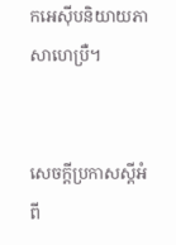កអេស៊ីបនិយាយភាសាហេប្រឺ។


សេចក្ដីប្រកាសស្ដីអំពី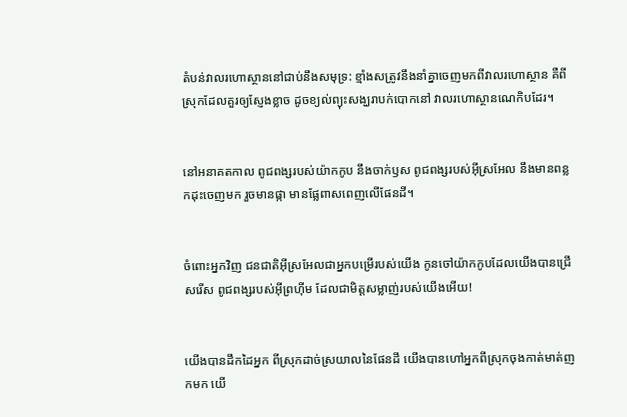តំបន់វាលរហោ‌ស្ថាននៅជាប់នឹងសមុទ្រ: ខ្មាំងសត្រូវនឹងនាំគ្នាចេញមកពីវាលរហោ‌ស្ថាន គឺពីស្រុកដែលគួរឲ្យស្ញែងខ្លាច ដូចខ្យល់ព្យុះសង្ឃរាបក់បោកនៅ វាលរហោ‌ស្ថានណេកិបដែរ។


នៅអនាគតកាល ពូជ‌ពង្សរបស់យ៉ាកកូប នឹងចាក់ឫស ពូជ‌ពង្សរបស់អ៊ីស្រ‌អែល នឹងមានពន្លកដុះចេញមក រួចមានផ្កា មានផ្លែពាស‌ពេញលើផែនដី។


ចំពោះអ្នកវិញ ជន‌ជាតិអ៊ីស្រ‌អែលជាអ្នកបម្រើរបស់យើង កូនចៅយ៉ាកកូបដែលយើងបានជ្រើសរើស ពូជ‌ពង្សរបស់អ៊ីព្រហ៊ីម ដែលជាមិត្តសម្លាញ់របស់យើងអើយ!


យើងបានដឹកដៃអ្នក ពីស្រុកដាច់ស្រយាលនៃផែនដី យើងបានហៅអ្នកពីស្រុកចុងកាត់មាត់‌ញកមក យើ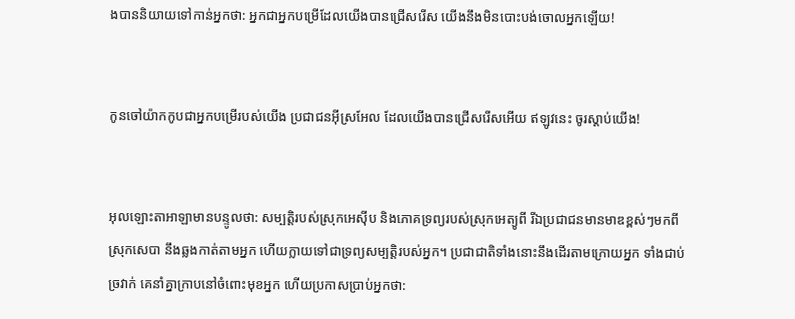ងបាននិយាយទៅកាន់អ្នកថា: អ្នកជាអ្នកបម្រើដែលយើងបានជ្រើសរើស យើងនឹងមិនបោះបង់ចោលអ្នកឡើយ!


កូនចៅយ៉ាកកូបជាអ្នកបម្រើរបស់យើង ប្រជា‌ជនអ៊ីស្រ‌អែល ដែលយើងបានជ្រើសរើសអើយ ឥឡូវនេះ ចូរស្ដាប់យើង!


អុលឡោះ‌តាអាឡាមានបន្ទូលថា: សម្បត្តិរបស់ស្រុកអេស៊ីប និងភោគទ្រព្យរបស់ស្រុកអេត្យូ‌ពី រីឯប្រជា‌ជនមានមាឌខ្ពស់ៗមកពីស្រុកសេបា នឹងឆ្លងកាត់តាមអ្នក ហើយក្លាយទៅជាទ្រព្យសម្បត្តិរបស់អ្នក។ ប្រជា‌ជាតិទាំងនោះនឹងដើរតាមក្រោយអ្នក ទាំងជាប់ច្រវាក់ គេនាំគ្នាក្រាបនៅចំពោះមុខអ្នក ហើយប្រកាសប្រាប់អ្នកថា: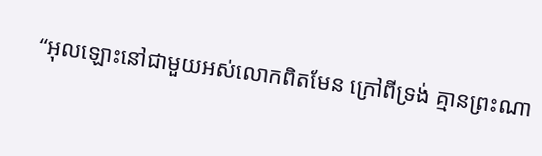“អុលឡោះនៅជាមួយអស់លោកពិតមែន ក្រៅពីទ្រង់ គ្មានព្រះណា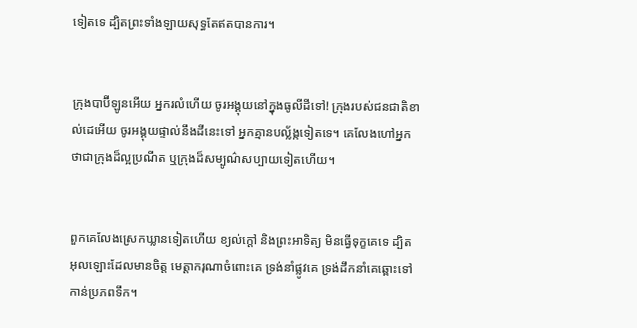ទៀតទេ ដ្បិតព្រះទាំង‌ឡាយសុទ្ធតែឥតបានការ។


ក្រុងបាប៊ី‌ឡូនអើយ អ្នករលំហើយ ចូរអង្គុយនៅក្នុងធូលីដីទៅ! ក្រុងរបស់ជន‌ជាតិខាល់ដេអើយ ចូរអង្គុយផ្ទាល់នឹងដីនេះទៅ អ្នកគ្មានបល្ល័ង្កទៀតទេ។ គេលែងហៅអ្នកថាជាក្រុងដ៏ល្អប្រណីត ឬក្រុងដ៏សម្បូណ៌សប្បាយទៀតហើយ។


ពួកគេលែងស្រេកឃ្លានទៀតហើយ ខ្យល់ក្ដៅ និងព្រះ‌អាទិត្យ មិនធ្វើទុក្ខគេទេ ដ្បិតអុលឡោះដែលមានចិត្ត មេត្តា‌ករុណាចំពោះគេ ទ្រង់នាំផ្លូវគេ ទ្រង់ដឹកនាំគេឆ្ពោះទៅកាន់ប្រភពទឹក។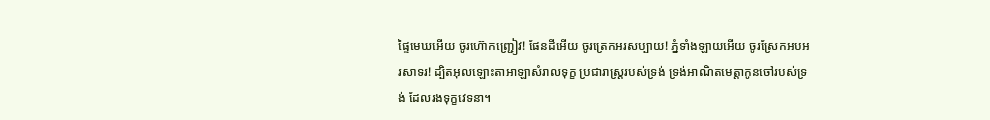ផ្ទៃមេឃអើយ ចូរហ៊ោកញ្ជ្រៀវ! ផែនដីអើយ ចូរត្រេកអរសប្បាយ! ភ្នំទាំង‌ឡាយអើយ ចូរស្រែកអបអរ‌សាទរ! ដ្បិតអុលឡោះ‌តាអាឡាសំរាលទុក្ខ ប្រជា‌រាស្ត្ររបស់ទ្រង់ ទ្រង់អាណិតមេត្តាកូនចៅរបស់ទ្រង់ ដែលរងទុក្ខវេទនា។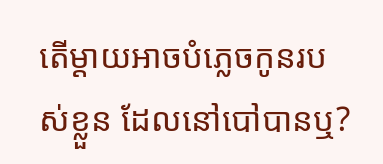តើម្ដាយអាចបំភ្លេចកូនរបស់ខ្លួន ដែលនៅបៅបានឬ?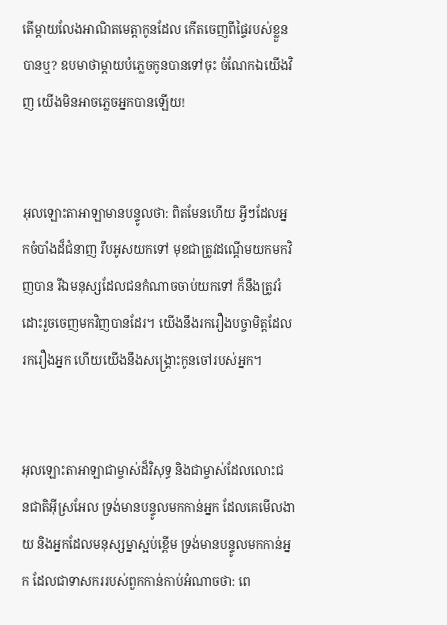តើម្ដាយលែងអាណិតមេត្តាកូនដែល កើតចេញពីផ្ទៃរបស់ខ្លួនបានឬ? ឧបមាថាម្ដាយបំភ្លេចកូនបានទៅចុះ ចំណែកឯយើងវិញ យើងមិនអាចភ្លេចអ្នកបានឡើយ!


អុលឡោះ‌តាអាឡាមានបន្ទូលថា: ពិតមែនហើយ អ្វីៗដែលអ្នកចំបាំងដ៏ជំនាញ រឹបអូសយកទៅ មុខជាត្រូវដណ្ដើមយកមកវិញបាន រីឯមនុស្សដែលជនកំណាចចាប់យកទៅ ក៏នឹងត្រូវរំដោះរួចចេញមកវិញបានដែរ។ យើងនឹងរករឿងបច្ចា‌មិត្តដែលរករឿងអ្នក ហើយយើងនឹងសង្គ្រោះកូនចៅរបស់អ្នក។


អុលឡោះ‌តាអាឡាជាម្ចាស់ដ៏‌វិសុទ្ធ និងជាម្ចាស់ដែលលោះជន‌ជាតិអ៊ីស្រ‌អែល ទ្រង់មានបន្ទូលមកកាន់អ្នក ដែលគេមើល‌ងាយ និងអ្នកដែលមនុស្ស‌ម្នាស្អប់ខ្ពើម ទ្រង់មានបន្ទូលមកកាន់អ្នក ដែលជាទាសកររបស់ពួកកាន់កាប់អំណាចថា: ពេ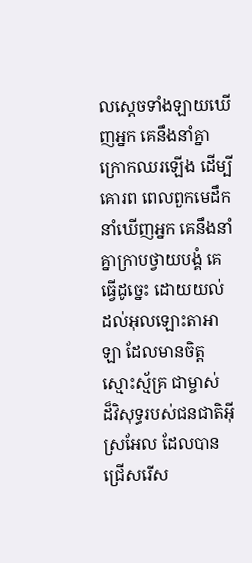លស្ដេចទាំង‌ឡាយឃើញអ្នក គេនឹងនាំគ្នាក្រោកឈរឡើង ដើម្បីគោរព ពេលពួកមេដឹកនាំឃើញអ្នក គេនឹងនាំគ្នាក្រាបថ្វាយ‌បង្គំ គេធ្វើដូច្នេះ ដោយយល់ដល់អុលឡោះ‌តាអាឡា ដែលមានចិត្តស្មោះ‌ស្ម័គ្រ ជាម្ចាស់ដ៏‌វិសុទ្ធរបស់ជន‌ជាតិអ៊ីស្រ‌អែល ដែលបានជ្រើសរើស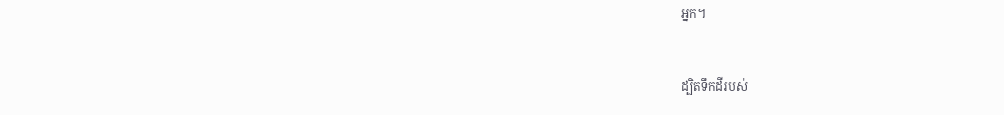អ្នក។


ដ្បិតទឹកដីរបស់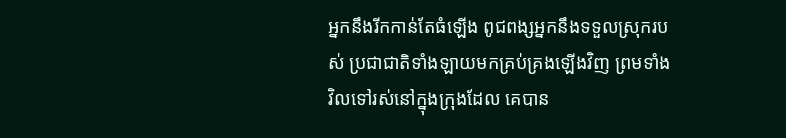អ្នកនឹងរីកកាន់តែធំឡើង ពូជ‌ពង្សអ្នកនឹងទទួលស្រុករបស់ ប្រជា‌ជាតិទាំង‌ឡាយមកគ្រប់‌គ្រងឡើងវិញ ព្រមទាំងវិលទៅរស់នៅក្នុងក្រុងដែល គេបាន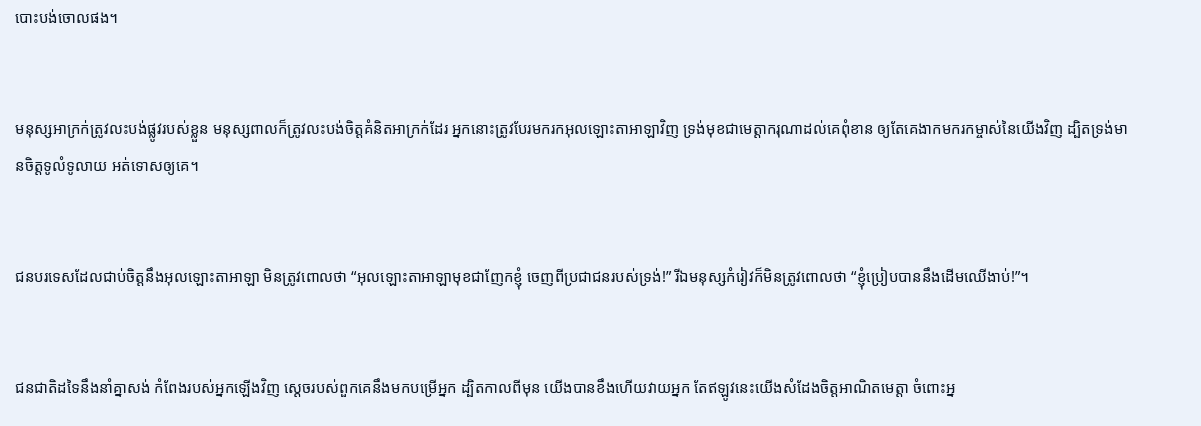បោះបង់ចោលផង។


មនុស្សអាក្រក់ត្រូវលះ‌បង់ផ្លូវរបស់ខ្លួន មនុស្សពាលក៏ត្រូវលះ‌បង់ចិត្តគំនិតអាក្រក់ដែរ អ្នកនោះត្រូវបែរមករកអុលឡោះ‌តាអាឡាវិញ ទ្រង់មុខជាមេត្តា‌ករុណាដល់គេពុំ‌ខាន ឲ្យតែគេងាកមករកម្ចាស់នៃយើងវិញ ដ្បិតទ្រង់មានចិត្តទូលំទូលាយ អត់‌ទោសឲ្យគេ។


ជនបរទេសដែលជាប់ចិត្តនឹងអុលឡោះ‌តាអាឡា មិនត្រូវពោលថា “អុលឡោះ‌តាអាឡាមុខជាញែកខ្ញុំ ចេញពីប្រជា‌ជនរបស់ទ្រង់!” រីឯមនុស្សកំរៀវក៏មិនត្រូវពោលថា “ខ្ញុំប្រៀបបាននឹងដើមឈើងាប់!”។


ជន‌ជាតិដទៃនឹងនាំគ្នាសង់ កំពែងរបស់អ្នកឡើងវិញ ស្ដេចរបស់ពួកគេនឹងមកបម្រើអ្នក ដ្បិតកាលពីមុន យើងបានខឹងហើយវាយអ្នក តែឥឡូវនេះយើងសំដែងចិត្តអាណិតមេត្តា ចំពោះអ្ន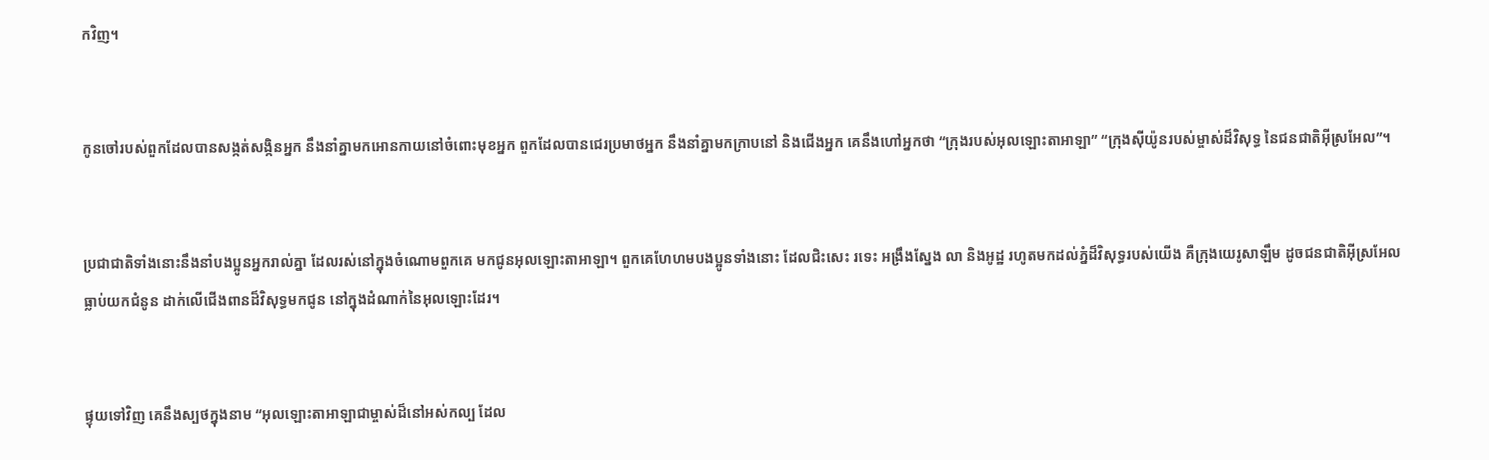កវិញ។


កូនចៅរបស់ពួកដែលបានសង្កត់‌សង្កិនអ្នក នឹងនាំគ្នាមកអោនកាយនៅចំពោះមុខអ្នក ពួកដែលបានជេរប្រមាថអ្នក នឹងនាំគ្នាមកក្រាបនៅ និងជើងអ្នក គេនឹងហៅអ្នកថា “ក្រុងរបស់អុលឡោះ‌តាអាឡា” “ក្រុងស៊ីយ៉ូនរបស់ម្ចាស់ដ៏‌វិសុទ្ធ នៃជន‌ជាតិអ៊ីស្រ‌អែល”។


ប្រជា‌ជាតិទាំងនោះនឹងនាំបងប្អូនអ្នករាល់គ្នា ដែលរស់នៅក្នុងចំណោមពួកគេ មកជូនអុលឡោះ‌តាអាឡា។ ពួកគេហែ‌ហមបងប្អូនទាំងនោះ ដែលជិះសេះ រទេះ អង្រឹងស្នែង លា និងអូដ្ឋ រហូតមកដល់ភ្នំដ៏‌វិសុទ្ធរបស់យើង គឺក្រុងយេរូ‌សាឡឹម ដូចជន‌ជាតិអ៊ីស្រ‌អែលធ្លាប់យកជំនូន ដាក់លើជើងពានដ៏វិសុទ្ធមកជូន នៅក្នុងដំណាក់នៃអុលឡោះដែរ។


ផ្ទុយទៅវិញ គេនឹងស្បថក្នុងនាម “អុលឡោះ‌តាអាឡាជាម្ចាស់ដ៏នៅអស់‌កល្ប ដែល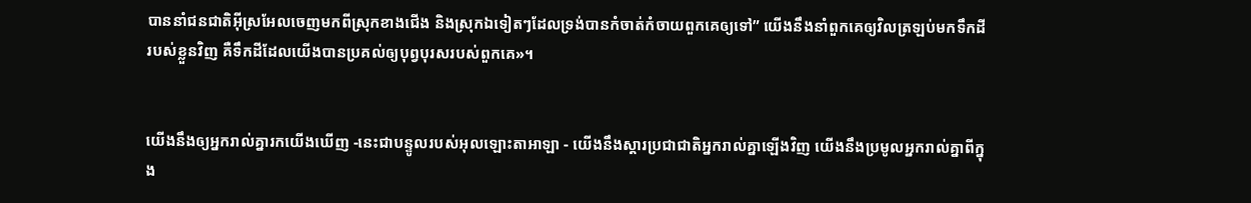បាននាំជន‌ជាតិអ៊ីស្រ‌អែលចេញមកពីស្រុកខាងជើង និងស្រុកឯទៀតៗដែលទ្រង់បានកំចាត់‌កំចាយពួកគេឲ្យទៅ” យើងនឹងនាំពួកគេឲ្យវិលត្រឡប់មកទឹកដីរបស់ខ្លួនវិញ គឺទឹកដីដែលយើងបានប្រគល់ឲ្យបុព្វបុរសរបស់ពួកគេ»។


យើងនឹងឲ្យអ្នករាល់គ្នារកយើងឃើញ -នេះជាបន្ទូលរបស់អុលឡោះ‌តាអាឡា - យើងនឹងស្ដារប្រជា‌ជាតិអ្នករាល់គ្នាឡើងវិញ យើងនឹងប្រមូលអ្នករាល់គ្នាពីក្នុង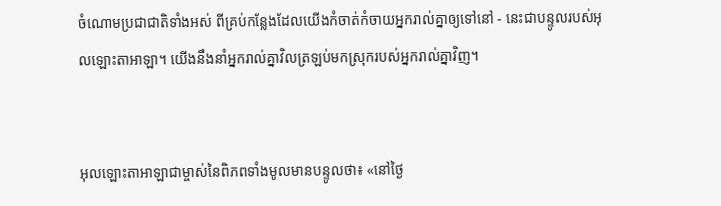ចំណោមប្រជា‌ជាតិទាំងអស់ ពីគ្រប់កន្លែងដែលយើងកំចាត់‌កំចាយអ្នករាល់គ្នាឲ្យទៅនៅ - នេះជាបន្ទូលរបស់អុលឡោះ‌តាអាឡា។ យើងនឹងនាំអ្នករាល់គ្នាវិលត្រឡប់មកស្រុករបស់អ្នករាល់គ្នាវិញ។


អុលឡោះ‌តាអាឡាជាម្ចាស់នៃពិភពទាំងមូលមានបន្ទូលថា៖ «នៅថ្ងៃ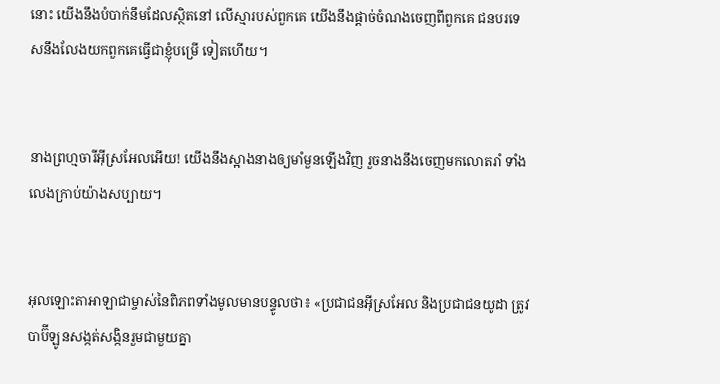នោះ យើងនឹងបំបាក់នឹមដែលស្ថិតនៅ លើស្មារបស់ពួកគេ យើងនឹងផ្ដាច់ចំណងចេញពីពួកគេ ជនបរទេសនឹងលែងយកពួកគេធ្វើជាខ្ញុំបម្រើ ទៀតហើយ។


នាងព្រហ្មចារីអ៊ីស្រ‌អែលអើយ! យើងនឹងស្អាងនាងឲ្យមាំ‌មួនឡើងវិញ រួចនាងនឹងចេញមកលោតរាំ ទាំងលេងក្រាប់យ៉ាងសប្បាយ។


អុលឡោះ‌តាអាឡាជាម្ចាស់នៃពិភពទាំងមូលមានបន្ទូលថា៖ «ប្រជា‌ជនអ៊ីស្រ‌អែល និងប្រជា‌ជនយូដា ត្រូវបាប៊ី‌ឡូនសង្កត់‌សង្កិនរួមជាមួយគ្នា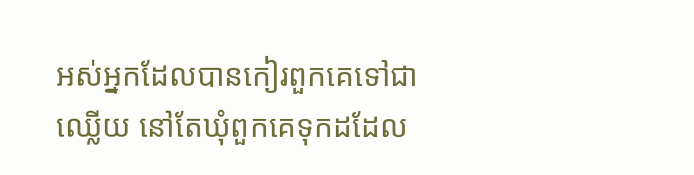អស់អ្នកដែលបានកៀរពួកគេទៅជាឈ្លើយ នៅតែឃុំពួកគេទុកដដែល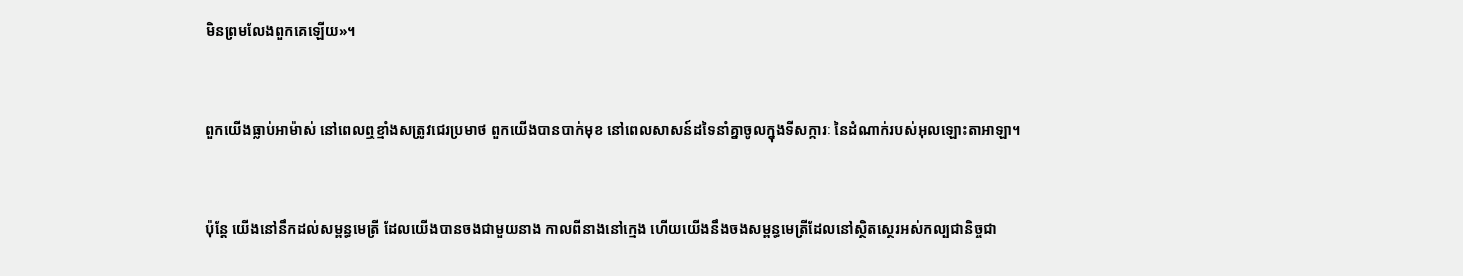មិនព្រមលែងពួកគេឡើយ»។


ពួកយើងធ្លាប់អាម៉ាស់ នៅពេលឮខ្មាំងសត្រូវជេរប្រមាថ ពួកយើងបានបាក់មុខ នៅពេលសាសន៍ដទៃនាំគ្នាចូលក្នុងទី‌សក្ការៈ នៃដំណាក់របស់អុលឡោះ‌តាអាឡា។


ប៉ុន្តែ យើងនៅនឹកដល់សម្ពន្ធ‌មេត្រី ដែលយើងបានចងជាមួយនាង កាលពីនាងនៅក្មេង ហើយយើងនឹងចងសម្ពន្ធ‌មេត្រីដែលនៅស្ថិត‌ស្ថេរអស់‌កល្បជា‌និច្ចជា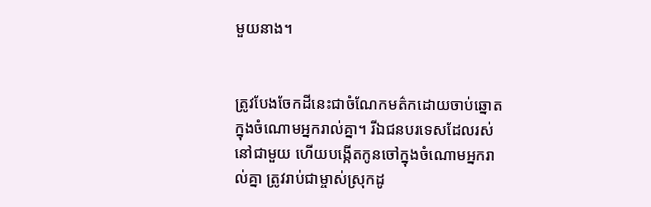មួយនាង។


ត្រូវបែងចែកដីនេះជាចំណែកមត៌កដោយចាប់ឆ្នោតក្នុងចំណោមអ្នករាល់គ្នា។ រីឯជនបរទេសដែលរស់នៅជាមួយ ហើយបង្កើតកូនចៅក្នុងចំណោមអ្នករាល់គ្នា ត្រូវរាប់ជាម្ចាស់ស្រុកដូ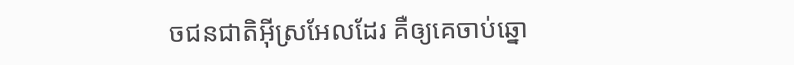ចជន‌ជាតិអ៊ីស្រ‌អែលដែរ គឺឲ្យគេចាប់ឆ្នោ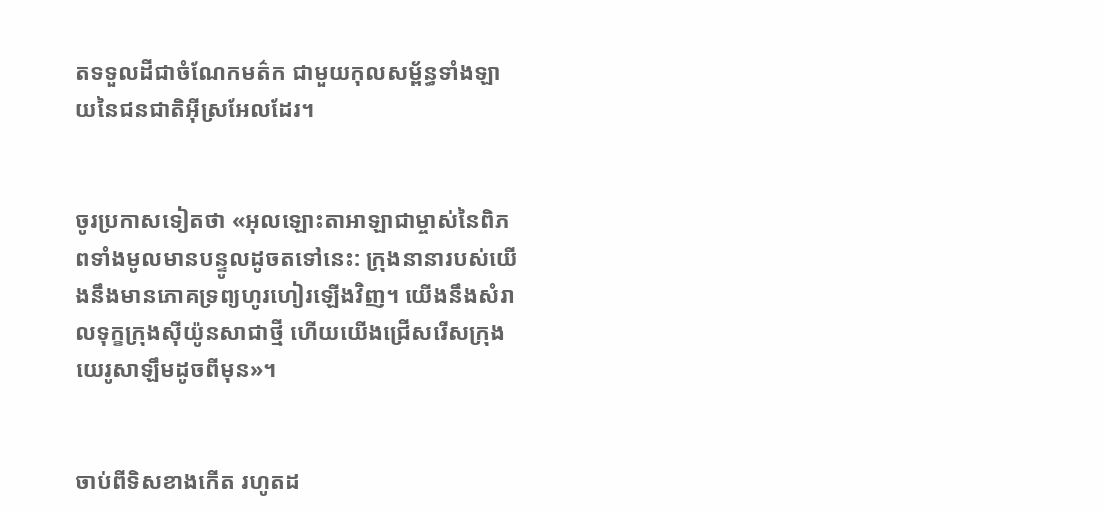តទទួលដីជាចំណែកមត៌ក ជាមួយកុល‌សម្ព័ន្ធទាំង‌ឡាយនៃជន‌ជាតិអ៊ីស្រ‌អែលដែរ។


ចូរប្រកាសទៀតថា «អុលឡោះ‌តាអាឡាជាម្ចាស់នៃពិភពទាំងមូលមានបន្ទូលដូចតទៅនេះ: ក្រុងនានារបស់យើងនឹងមានភោគទ្រព្យហូរ‌ហៀរឡើងវិញ។ យើងនឹងសំរាលទុក្ខក្រុងស៊ីយ៉ូនសាជាថ្មី ហើយយើងជ្រើសរើសក្រុងយេរូ‌សាឡឹមដូចពីមុន»។


ចាប់ពីទិសខាងកើត រហូតដ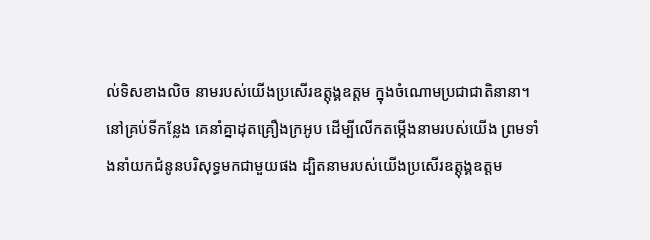ល់ទិសខាងលិច នាមរបស់យើងប្រសើរឧត្ដុង្គ‌ឧត្ដម ក្នុងចំណោមប្រជា‌ជាតិនានា។ នៅគ្រប់ទីកន្លែង គេនាំគ្នាដុតគ្រឿងក្រអូប ដើម្បីលើកតម្កើងនាមរបស់យើង ព្រមទាំងនាំយកជំនូនបរិសុទ្ធមកជាមួយផង ដ្បិតនាមរបស់យើងប្រសើរឧត្ដុង្គ‌ឧត្ដម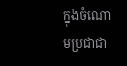ក្នុងចំណោមប្រជា‌ជា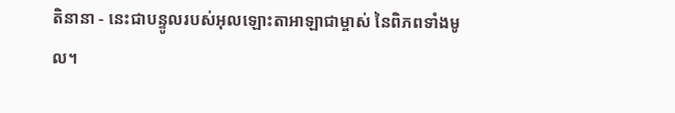តិនានា - នេះជាបន្ទូលរបស់អុលឡោះ‌តាអាឡាជាម្ចាស់ នៃពិភពទាំងមូល។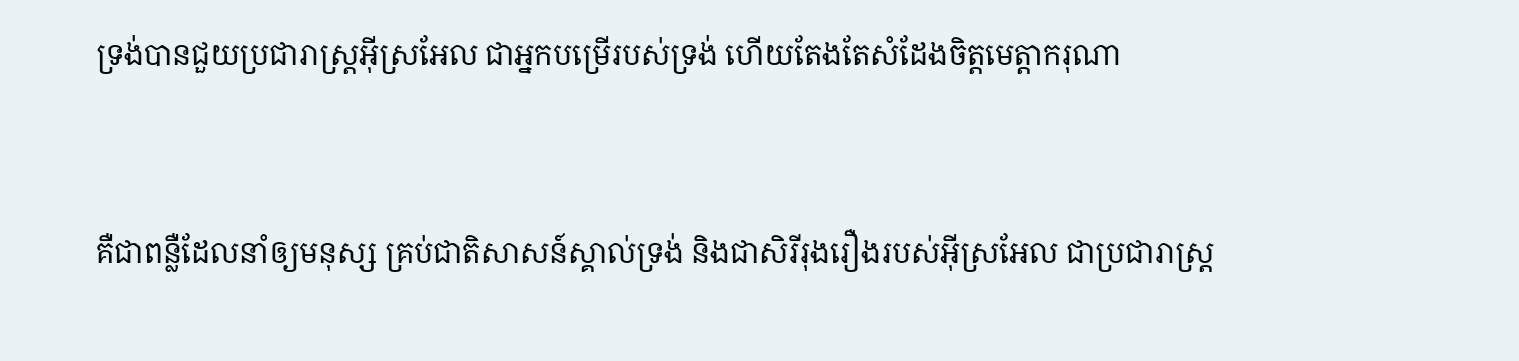ទ្រង់បានជួយប្រជា‌រាស្ដ្រអ៊ីស្រ‌អែល ជាអ្នកបម្រើរបស់ទ្រង់ ហើយតែងតែសំដែងចិត្តមេត្ដា‌ករុណា


គឺជាពន្លឺដែលនាំឲ្យមនុស្ស គ្រប់ជាតិសាសន៍ស្គាល់ទ្រង់ និងជាសិរី‌រុង‌រឿងរបស់អ៊ីស្រ‌អែល ជាប្រជា‌រាស្ដ្រ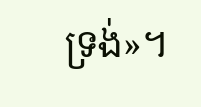ទ្រង់»។